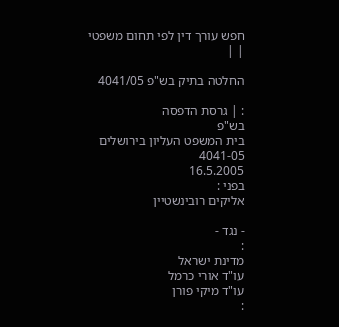חפש עורך דין לפי תחום משפטי
| |

החלטה בתיק בש"פ 4041/05

: | גרסת הדפסה
בש"פ
בית המשפט העליון בירושלים
4041-05
16.5.2005
בפני :
אליקים רובינשטיין

- נגד -
:
מדינת ישראל
עו"ד אורי כרמל
עו"ד מיקי פורן
: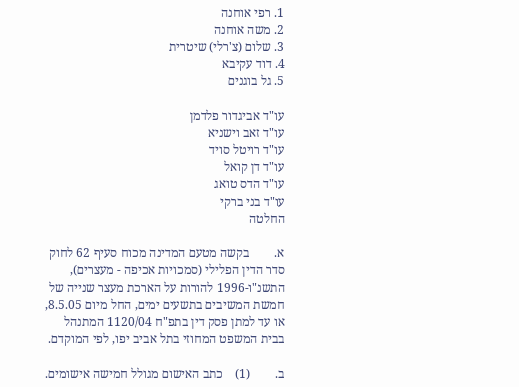1. רפי אוחנה
2. משה אוחנה
3. שלום (צ'רלי) שיטרית
4. דוד עקיבא
5. גל בוגנים

עו"ד אביגדור פלדמן
עו"ד זאב וישניא
עו"ד רויטל סויד
עו"ד דן קואל
עו"ד הדס טואג
עו"ד בני ברקי
החלטה

א.        בקשה מטעם המדינה מכוח סעיף 62 לחוק סדר הדין הפלילי (סמכויות אכיפה - מעצרים), התשנ"ו-1996 להורות על הארכת מעצר שנייה של חמשת המשיבים בתשעים ימים, החל מיום 8.5.05, או עד למתן פסק דין בתפ"ח 1120/04 המתנהל בבית המשפט המחוזי בתל אביב יפו, לפי המוקדם.

ב.        (1)    כתב האישום מגולל חמישה אישומים.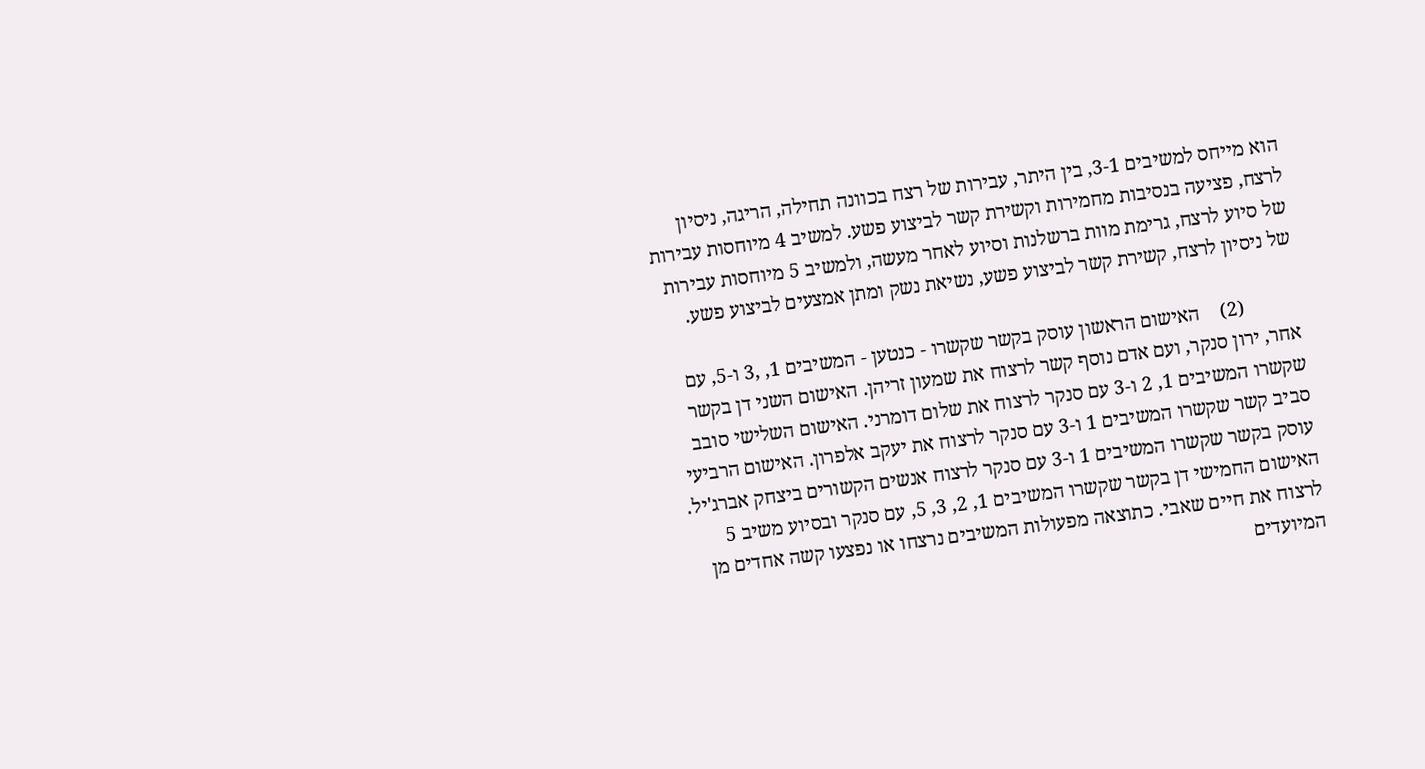הוא מייחס למשיבים 3-1, בין היתר, עבירות של רצח בכוונה תחילה, הריגה, ניסיון לרצח, פציעה בנסיבות מחמירות וקשירת קשר לביצוע פשע. למשיב 4 מיוחסות עבירות של סיוע לרצח, גרימת מוות ברשלנות וסיוע לאחר מעשה, ולמשיב 5 מיוחסות עבירות של ניסיון לרצח, קשירת קשר לביצוע פשע, נשיאת נשק ומתן אמצעים לביצוע פשע.

           (2)    האישום הראשון עוסק בקשר שקשרו - כנטען - המשיבים 1, ,3 ו-5, עם אחר, ירון סנקר, ועם אדם נוסף קשר לרצוח את שמעון זריהן. האישום השני דן בקשר שקשרו המשיבים 1, 2 ו-3 עם סנקר לרצוח את שלום דומרני. האישום השלישי סובב סביב קשר שקשרו המשיבים 1 ו-3 עם סנקר לרצוח את יעקב אלפרון. האישום הרביעי עוסק בקשר שקשרו המשיבים 1 ו-3 עם סנקר לרצוח אנשים הקשורים ביצחק אברג'יל. האישום החמישי דן בקשר שקשרו המשיבים 1, 2, 3, 5, עם סנקר ובסיוע משיב 5 לרצוח את חיים שאבי. כתוצאה מפעולות המשיבים נרצחו או נפצעו קשה אחדים מן המיועדים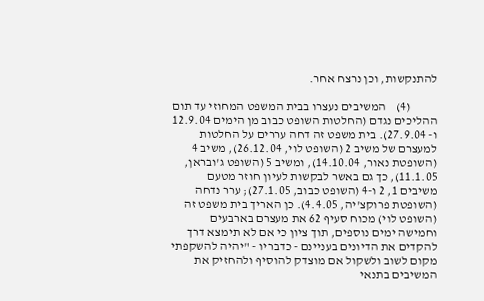להתנקשות, וכן נרצח אחר.

           (4)    המשיבים נעצרו בבית המשפט המחוזי עד תום ההליכים נגדם (החלטות השופט כבוב מן הימים 12.9.04 ו- 27.9.04). בית משפט זה דחה עררים על החלטות למעצרם של משיב 2 (השופט לוי, 26.12.04), משיב 4 (השופטת נאור, 14.10.04), ומשיב 5 (השופט ג'ובראן, 11.1.05), כך גם באשר לבקשות לעיון חוזר מטעם משיבים 1, 2 ו-4 (השופט כבוב, 27.1.05); ערר נדחה (השופטת פרוקצ'יה, 4.4.05). כן האריך בית משפט זה (השופט לוי) מכוח סעיף 62 את מעצרם בארבעים וחמישה ימים נוספים, תוך ציון כי אם לא תימצא דרך להקדים את הדיונים בעניינם - כדבריו - "יהיה להשקפתי מקום לשוב ולשקול אם מוצדק להוסיף ולהחזיק את המשיבים בתנאי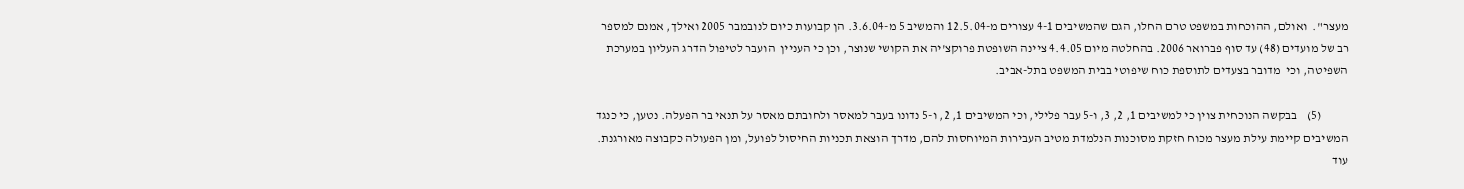מעצר".  ואולם, ההוכחות במשפט טרם החלו, הגם שהמשיבים 4-1 עצורים מ-12.5.04 והמשיב 5 מ-3.6.04. הן קבועות כיום לנובמבר 2005 ואילך, אמנם למספר רב של מועדים (48) עד סוף פברואר 2006. בהחלטה מיום 4.4.05 ציינה השופטת פרוקצ'יה את הקושי שנוצר, וכן כי העניין  הועבר לטיפול הדרג העליון במערכת השפיטה, וכי  מדובר בצעדים לתוספת כוח שיפוטי בבית המשפט בתל-אביב.

           (5)    בבקשה הנוכחית צוין כי למשיבים 1, 2, 3, ו-5 עבר פלילי, וכי המשיבים 1, 2, ו-5 נדונו בעבר למאסר ולחובתם מאסר על תנאי בר הפעלה. נטען, כי כנגד המשיבים קיימת עילת מעצר מכוח חזקת מסוכנות הנלמדת מטיב העבירות המיוחסות להם, מדרך הוצאת תכניות החיסול לפועל, ומן הפעולה כקבוצה מאורגנת. עוד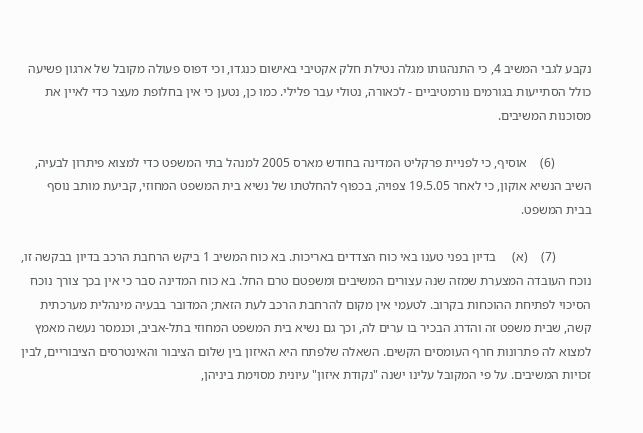נקבע לגבי המשיב 4, כי התנהגותו מגלה נטילת חלק אקטיבי באישום כנגדו, וכי דפוס פעולה מקובל של ארגון פשיעה כולל הסתייעות בגורמים נורמטיביים - לכאורה, נטולי עבר פלילי. כמו כן, נטען כי אין בחלופת מעצר כדי לאיין את מסוכנות המשיבים.

           (6)    אוסיף, כי לפניית פרקליט המדינה בחודש מארס 2005 למנהל בתי המשפט כדי למצוא פיתרון לבעיה, השיב הנשיא אוקון, כי לאחר 19.5.05 צפויה, בכפוף להחלטתו של נשיא בית המשפט המחוזי, קביעת מותב נוסף בבית המשפט.

           (7)    (א)     בדיון בפני טענו באי כוח הצדדים באריכות. בא כוח המשיב 1 ביקש הרחבת הרכב בדיון בבקשה זו, נוכח העובדה המצערת שמזה שנה עצורים המשיבים ומשפטם טרם החל. בא כוח המדינה סבר כי אין בכך צורך נוכח הסיכוי לפתיחת ההוכחות בקרוב. לטעמי אין מקום להרחבת הרכב לעת הזאת; המדובר בבעיה מינהלית מערכתית קשה, שבית משפט זה והדרג הבכיר בו ערים לה, וכך גם נשיא בית המשפט המחוזי בתל-אביב, וכנמסר נעשה מאמץ למצוא לה פתרונות חרף העומסים הקשים. השאלה שלפתח היא האיזון בין שלום הציבור והאינטרסים הציבוריים, לבין זכויות המשיבים. על פי המקובל עלינו ישנה "נקודת איזון" עיונית מסוימת ביניהן,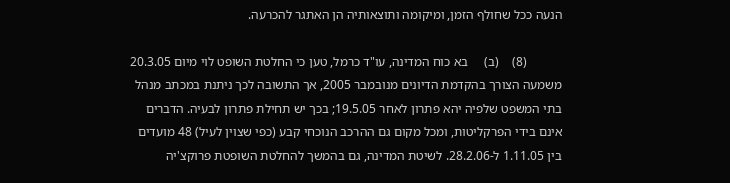הנעה ככל שחולף הזמן, ומיקומה ותוצאותיה הן האתגר להכרעה.

           (8)    (ב)     בא כוח המדינה, עו"ד כרמל, טען כי החלטת השופט לוי מיום 20.3.05 משמעה הצורך בהקדמת הדיונים מנובמבר 2005, אך התשובה לכך ניתנת במכתב מנהל בתי המשפט שלפיה יהא פתרון לאחר 19.5.05; בכך יש תחילת פתרון לבעיה. הדברים אינם בידי הפרקליטות, ומכל מקום גם ההרכב הנוכחי קבע (כפי שצוין לעיל) 48 מועדים בין 1.11.05 ל-28.2.06. לשיטת המדינה, גם בהמשך להחלטת השופטת פרוקצ'יה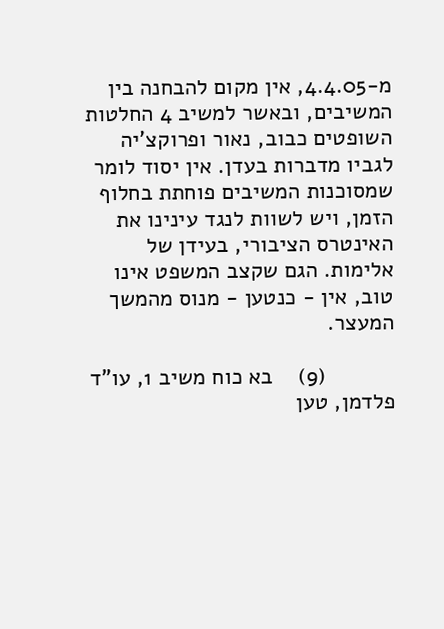מ-4.4.05, אין מקום להבחנה בין המשיבים, ובאשר למשיב 4 החלטות השופטים כבוב, נאור ופרוקצ'יה לגביו מדברות בעדן. אין יסוד לומר שמסוכנות המשיבים פוחתת בחלוף הזמן, ויש לשוות לנגד עינינו את האינטרס הציבורי, בעידן של אלימות. הגם שקצב המשפט אינו טוב, אין - כנטען - מנוס מהמשך המעצר.

           (9)    בא כוח משיב 1, עו"ד פלדמן, טען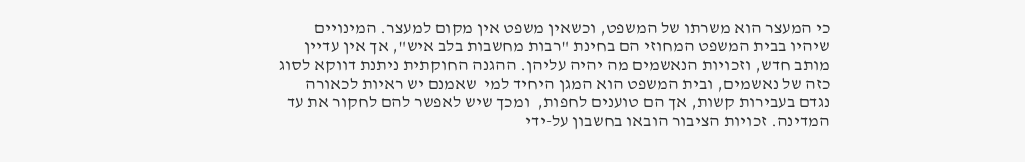כי המעצר הוא משרתו של המשפט, וכשאין משפט אין מקום למעצר. המינויים שיהיו בבית המשפט המחוזי הם בחינת "רבות מחשבות בלב איש", אך אין עדיין מותב חדש, וזכויות הנאשמים מה יהיה עליהן. ההגנה החוקתית ניתנת דווקא לסוג כזה של נאשמים, ובית המשפט הוא המגן היחיד למי  שאמנם יש ראיות לכאורה נגדם בעבירות קשות, אך הם טוענים לחפות,  ומכך שיש לאפשר להם לחקור את עד המדינה. זכויות הציבור הובאו בחשבון על-ידי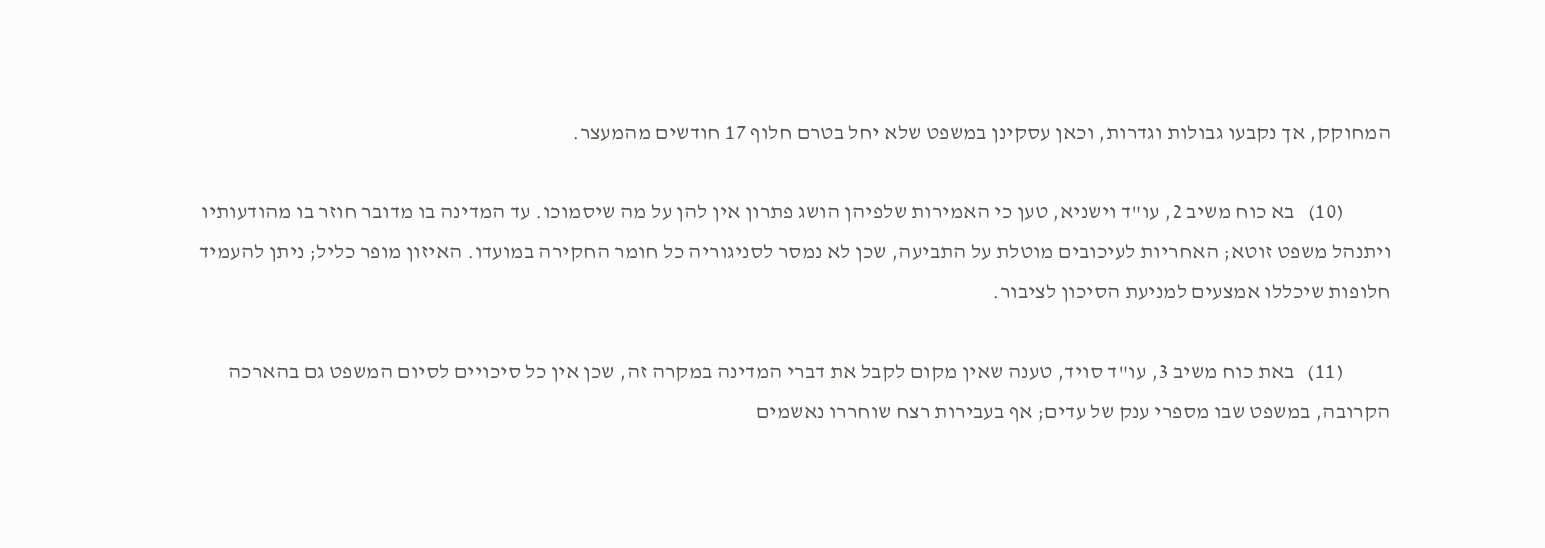המחוקק, אך נקבעו גבולות וגדרות, וכאן עסקינן במשפט שלא יחל בטרם חלוף 17 חודשים מהמעצר.

           (10)   בא כוח משיב 2, עו"ד וישניא, טען כי האמירות שלפיהן הושג פתרון אין להן על מה שיסמוכו. עד המדינה בו מדובר חוזר בו מהודעותיו ויתנהל משפט זוטא; האחריות לעיכובים מוטלת על התביעה, שכן לא נמסר לסניגוריה כל חומר החקירה במועדו. האיזון מופר כליל; ניתן להעמיד חלופות שיכללו אמצעים למניעת הסיכון לציבור.

           (11)   באת כוח משיב 3, עו"ד סויד, טענה שאין מקום לקבל את דברי המדינה במקרה זה, שכן אין כל סיכויים לסיום המשפט גם בהארכה הקרובה, במשפט שבו מספרי ענק של עדים; אף בעבירות רצח שוחררו נאשמים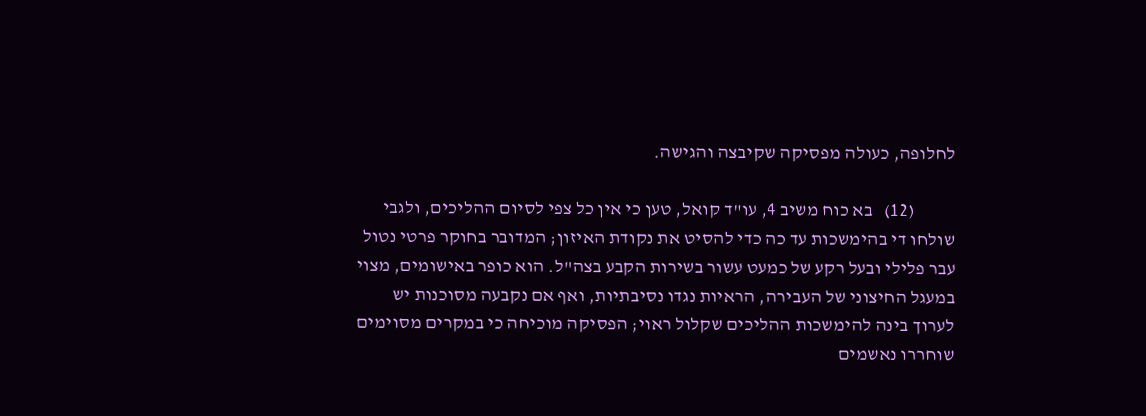לחלופה, כעולה מפסיקה שקיבצה והגישה.

           (12)   בא כוח משיב 4, עו"ד קואל, טען כי אין כל צפי לסיום ההליכים, ולגבי שולחו די בהימשכות עד כה כדי להסיט את נקודת האיזון; המדובר בחוקר פרטי נטול עבר פלילי ובעל רקע של כמעט עשור בשירות הקבע בצה"ל. הוא כופר באישומים, מצוי במעגל החיצוני של העבירה, הראיות נגדו נסיבתיות, ואף אם נקבעה מסוכנות יש לערוך בינה להימשכות ההליכים שקלול ראוי; הפסיקה מוכיחה כי במקרים מסוימים שוחררו נאשמים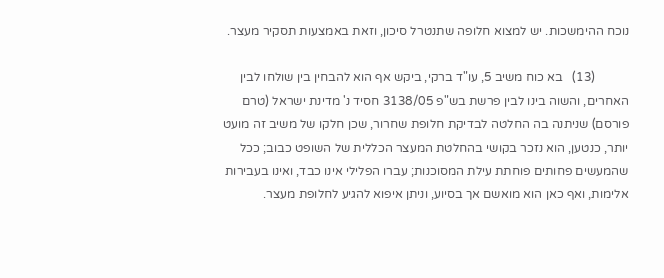נוכח ההימשכות. יש למצוא חלופה שתנטרל סיכון, וזאת באמצעות תסקיר מעצר.

           (13)   בא כוח משיב 5, עו"ד ברקי, ביקש אף הוא להבחין בין שולחו לבין האחרים, והשוה בינו לבין פרשת בש"פ 3138/05 חסיד נ' מדינת ישראל (טרם פורסם) שניתנה בה החלטה לבדיקת חלופת שחרור, שכן חלקו של משיב זה מועט יותר, כנטען, הוא נזכר בקושי בהחלטת המעצר הכללית של השופט כבוב; ככל שהמעשים פחותים פוחתת עילת המסוכנות; עברו הפלילי אינו כבד, ואינו בעבירות אלימות, ואף כאן הוא מואשם אך בסיוע, וניתן איפוא להגיע לחלופת מעצר.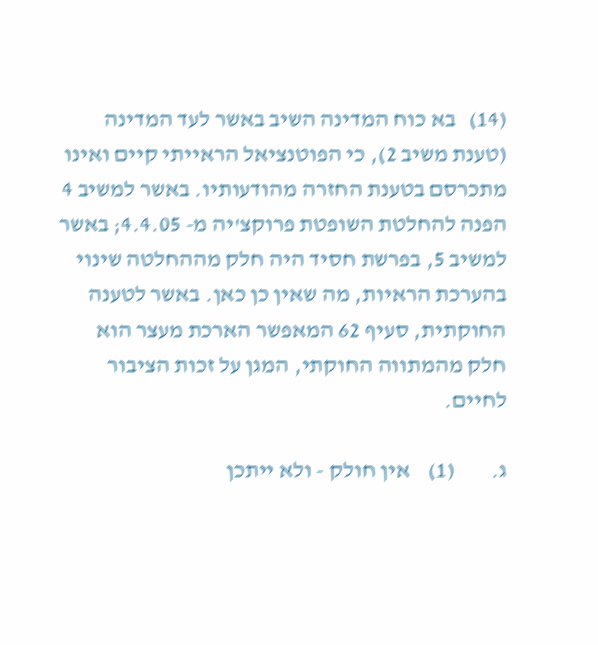(14)   בא כוח המדינה השיב באשר לעד המדינה (טענת משיב 2), כי הפוטנציאל הראייתי קיים ואינו מתכרסם בטענת החזרה מהודעותיו. באשר למשיב 4 הפנה להחלטת השופטת פרוקצ'יה מ- 4.4.05; באשר למשיב 5, בפרשת חסיד היה חלק מההחלטה שינוי בהערכת הראיות, מה שאין כן כאן. באשר לטענה החוקתית, סעיף 62 המאפשר הארכת מעצר הוא חלק מהמתווה החוקתי, המגן על זכות הציבור לחיים.

ג.        (1)    אין חולק - ולא ייתכן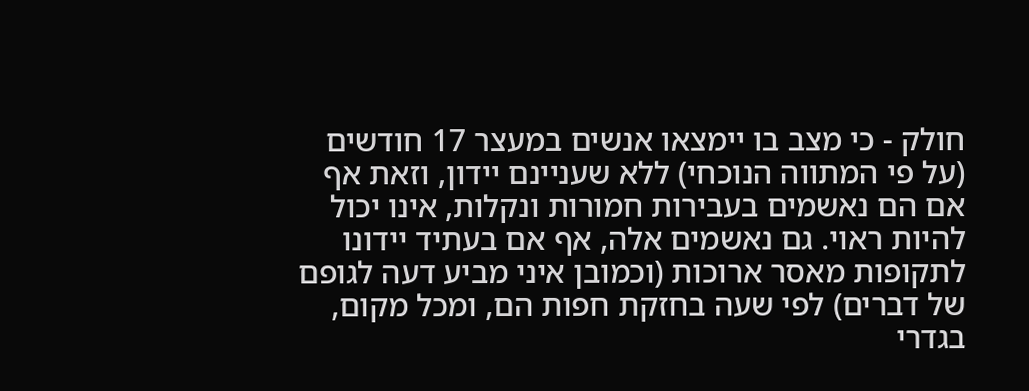חולק - כי מצב בו יימצאו אנשים במעצר 17 חודשים (על פי המתווה הנוכחי) ללא שעניינם יידון, וזאת אף אם הם נאשמים בעבירות חמורות ונקלות, אינו יכול להיות ראוי. גם נאשמים אלה, אף אם בעתיד יידונו לתקופות מאסר ארוכות (וכמובן איני מביע דעה לגופם של דברים) לפי שעה בחזקת חפות הם, ומכל מקום, בגדרי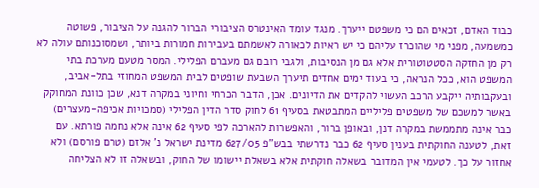כבוד האדם, זכאים הם כי משפטם ייערך. מנגד עומד האינטרס הציבורי הברור להגנה על הציבור, פשוטה כמשמעה, מפני מי שהוכרז עליהם כי יש ראיות לכאורה לאשמתם בעבירות חמורות ביותר, ושמסוכנותם עולה לא רק מן החזקה הסטטוטורית אלא גם מן הנסיבות, ולגבי רובם גם מעברם הפלילי. המסר מטעם מערכת בתי המשפט הוא, ככל הנראה, כי בעוד ימים אחדים תיערך השבעת שופטים לבית המשפט המחוזי בתל-אביב, ובעקבותיה ייקבע הרכב העשוי להקדים את הדיונים. אכן, הדבר הכרחי וחיוני במקרה דנא, שכן כוונת המחוקק באשר למשכם של משפטים פליליים המתבטאת בסעיף 61 לחוק סדר הדין הפלילי (סמכויות אכיפה-מעצרים) כבר אינה מתממשת במקרה דנן, ובאופן ברור, והאפשרות להארכה לפי סעיף 62 אינה אלא נחמה פורתא. עם זאת, לטענה החוקתית בענין סעיף 62 כבר נדרשתי בבש"פ 627/05 מדינת ישראל נ' אלזם (טרם פורסם) ולא אחזור על כך. לטעמי אין המדובר בשאלה חוקתית אלא בשאלת יישומו של החוק, ובשאלה זו לא הצליחה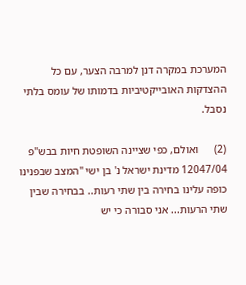המערכת במקרה דנן למרבה הצער, עם כל ההצדקות האובייקטיביות בדמותו של עומס בלתי נסבל.

(2)      ואולם, כפי שציינה השופטת חיות בבש"פ 12047/04 מדינת ישראל נ' בן ישי "המצב שבפנינו כופה עלינו בחירה בין שתי רעות.. בבחירה שבין שתי הרעות... אני סבורה כי יש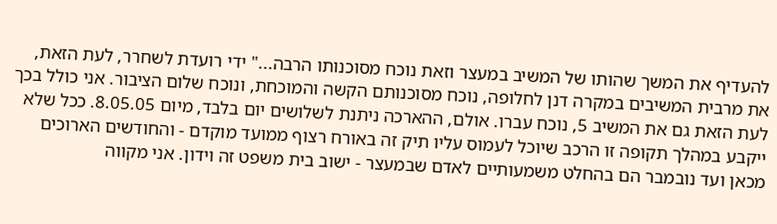להעדיף את המשך שהותו של המשיב במעצר וזאת נוכח מסוכנותו הרבה..." ידי רועדת לשחרר, לעת הזאת, את מרבית המשיבים במקרה דנן לחלופה, נוכח מסוכנותם הקשה והמוכחת, ונוכח שלום הציבור. אני כולל בכך לעת הזאת גם את המשיב 5, נוכח עברו. אולם, ההארכה ניתנת לשלושים יום בלבד, מיום 8.05.05. ככל שלא ייקבע במהלך תקופה זו הרכב שיוכל לעמוס עליו תיק זה באורח רצוף ממועד מוקדם - והחודשים הארוכים מכאן ועד נובמבר הם בהחלט משמעותיים לאדם שבמעצר - ישוב בית משפט זה וידון. אני מקווה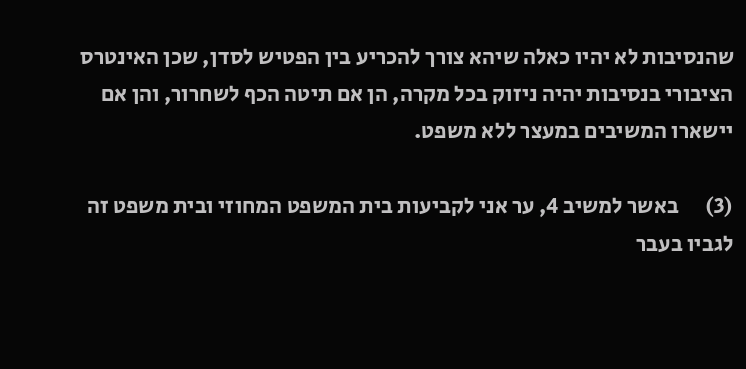שהנסיבות לא יהיו כאלה שיהא צורך להכריע בין הפטיש לסדן, שכן האינטרס הציבורי בנסיבות יהיה ניזוק בכל מקרה, הן אם תיטה הכף לשחרור, והן אם יישארו המשיבים במעצר ללא משפט.

(3)      באשר למשיב 4, ער אני לקביעות בית המשפט המחוזי ובית משפט זה לגביו בעבר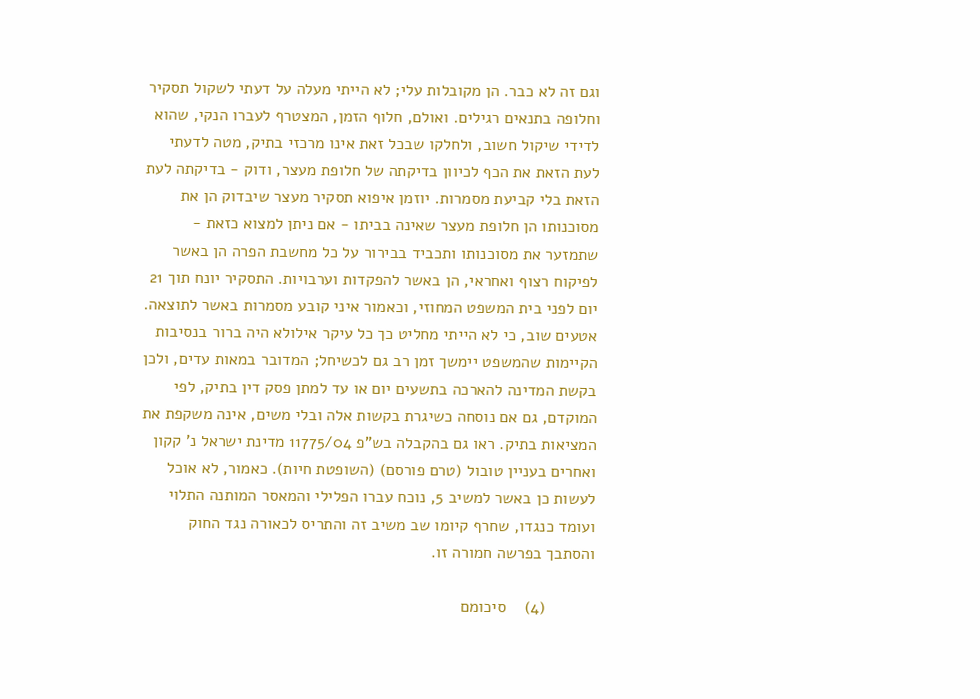וגם זה לא כבר. הן מקובלות עלי; לא הייתי מעלה על דעתי לשקול תסקיר וחלופה בתנאים רגילים. ואולם, חלוף הזמן, המצטרף לעברו הנקי, שהוא לדידי שיקול חשוב, ולחלקו שבכל זאת אינו מרכזי בתיק, מטה לדעתי לעת הזאת את הכף לכיוון בדיקתה של חלופת מעצר, ודוק - בדיקתה לעת הזאת בלי קביעת מסמרות. יוזמן איפוא תסקיר מעצר שיבדוק הן את מסוכנותו הן חלופת מעצר שאינה בביתו - אם ניתן למצוא כזאת - שתמזער את מסוכנותו ותכביד בבירור על כל מחשבת הפרה הן באשר לפיקוח רצוף ואחראי, הן באשר להפקדות וערבויות. התסקיר יונח תוך 21 יום לפני בית המשפט המחוזי, וכאמור איני קובע מסמרות באשר לתוצאה. אטעים שוב, כי לא הייתי מחליט כך כל עיקר אילולא היה ברור בנסיבות הקיימות שהמשפט יימשך זמן רב גם לכשיחל; המדובר במאות עדים, ולכן בקשת המדינה להארכה בתשעים יום או עד למתן פסק דין בתיק, לפי המוקדם, גם אם נוסחה כשיגרת בקשות אלה ובלי משים, אינה משקפת את המציאות בתיק. ראו גם בהקבלה בש"פ 11775/04 מדינת ישראל נ' קקון ואחרים בעניין טובול (טרם פורסם) (השופטת חיות). כאמור, לא אוכל לעשות כן באשר למשיב 5, נוכח עברו הפלילי והמאסר המותנה התלוי ועומד כנגדו, שחרף קיומו שב משיב זה והתריס לכאורה נגד החוק והסתבך בפרשה חמורה זו.

           (4)    סיכומם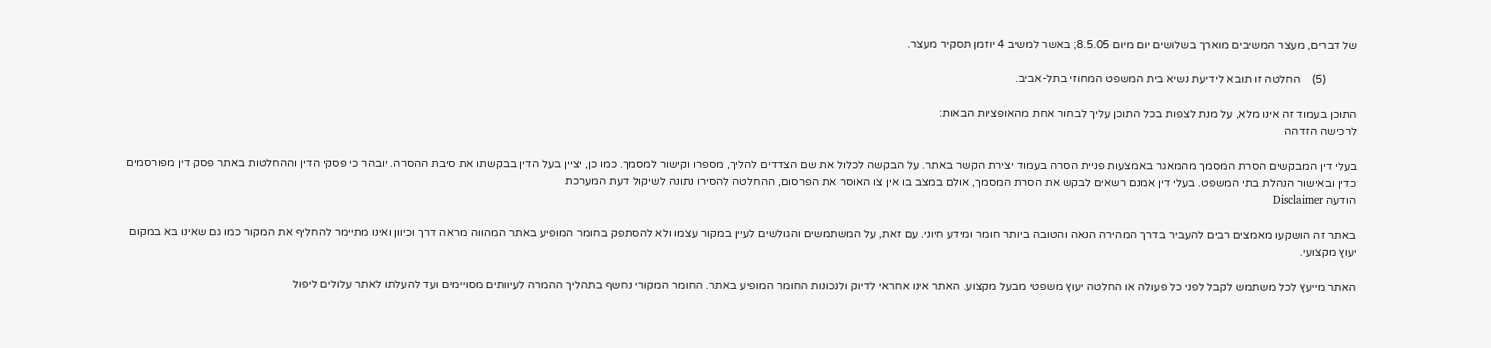של דברים, מעצר המשיבים מוארך בשלושים יום מיום 8.5.05; באשר למשיב 4 יוזמן תסקיר מעצר.

           (5)    החלטה זו תובא לידיעת נשיא בית המשפט המחוזי בתל-אביב.

התוכן בעמוד זה אינו מלא, על מנת לצפות בכל התוכן עליך לבחור אחת מהאופציות הבאות:
לרכישה הזדהה

בעלי דין המבקשים הסרת המסמך מהמאגר באמצעות פניית הסרה בעמוד יצירת הקשר באתר. על הבקשה לכלול את שם הצדדים להליך, מספרו וקישור למסמך. כמו כן, יציין בעל הדין בבקשתו את סיבת ההסרה. יובהר כי פסקי הדין וההחלטות באתר פסק דין מפורסמים כדין ובאישור הנהלת בתי המשפט. בעלי דין אמנם רשאים לבקש את הסרת המסמך, אולם במצב בו אין צו האוסר את הפרסום, ההחלטה להסירו נתונה לשיקול דעת המערכת
הודעה Disclaimer

באתר זה הושקעו מאמצים רבים להעביר בדרך המהירה הנאה והטובה ביותר חומר ומידע חיוני. עם זאת, על המשתמשים והגולשים לעיין במקור עצמו ולא להסתפק בחומר המופיע באתר המהווה מראה דרך וכיוון ואינו מתיימר להחליף את המקור כמו גם שאינו בא במקום יעוץ מקצועי.

האתר מייעץ לכל משתמש לקבל לפני כל פעולה או החלטה יעוץ משפטי מבעל מקצוע. האתר אינו אחראי לדיוק ולנכונות החומר המופיע באתר. החומר המקורי נחשף בתהליך ההמרה לעיוותים מסויימים ועד להעלתו לאתר עלולים ליפול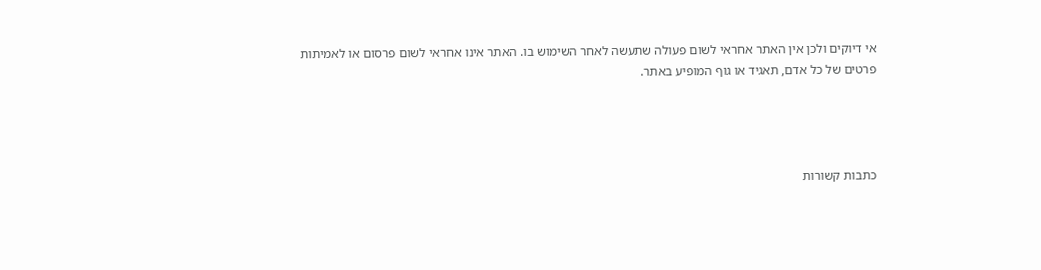אי דיוקים ולכן אין האתר אחראי לשום פעולה שתעשה לאחר השימוש בו. האתר אינו אחראי לשום פרסום או לאמיתות פרטים של כל אדם, תאגיד או גוף המופיע באתר.




כתבות קשורות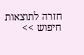חזרה לתוצאות חיפוש >>